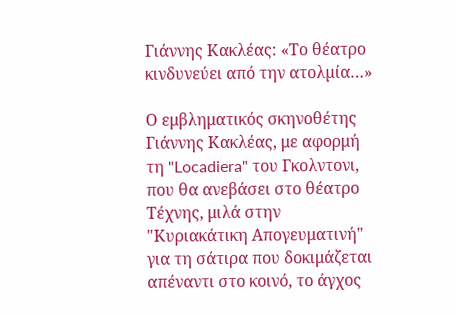Γιάννης Κακλέας: «Το θέατρο κινδυνεύει από την ατολµία…»

Ο εμβληματικός σκηνοθέτης Γιάννης Κακλέας, με αφορμή τη "Locadiera" του Γκολντονι, που θα ανεβάσει στο θέατρο Τέχνης, μιλά στην "Κυριακάτικη Απογευματινή" για τη σάτιρα που δοκιμάζεται απέναντι στο κοινό, το άγχος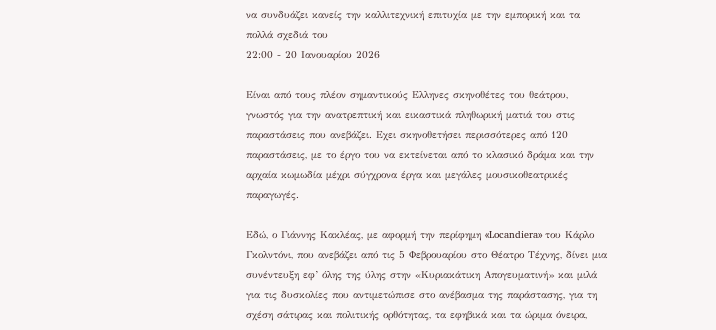να συνδυάζει κανείς την καλλιτεχνική επιτυχία με την εμπορική και τα πολλά σχεδιά του
22:00 - 20 Ιανουαρίου 2026

Είναι από τους πλέον σηµαντικούς Ελληνες σκηνοθέτες του θεάτρου, γνωστός για την ανατρεπτική και εικαστικά πληθωρική µατιά του στις παραστάσεις που ανεβάζει. Εχει σκηνοθετήσει περισσότερες από 120 παραστάσεις, µε το έργο του να εκτείνεται από το κλασικό δράµα και την αρχαία κωµωδία µέχρι σύγχρονα έργα και µεγάλες µουσικοθεατρικές παραγωγές.

Εδώ, ο Γιάννης Κακλέας, µε αφορµή την περίφηµη «Locandiera» του Κάρλο Γκολντόνι, που ανεβάζει από τις 5 Φεβρουαρίου στο Θέατρο Τέχνης, δίνει µια συνέντευξη εφ’ όλης της ύλης στην «Κυριακάτικη Απογευµατινή» και µιλά για τις δυσκολίες που αντιµετώπισε στο ανέβασµα της παράστασης, για τη σχέση σάτιρας και πολιτικής ορθότητας, τα εφηβικά και τα ώριµα όνειρα,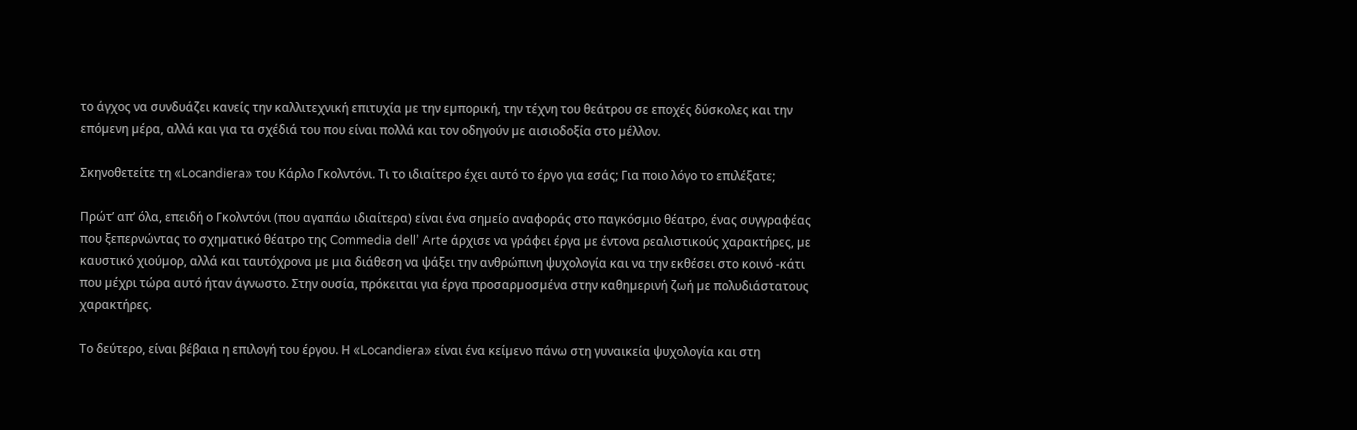το άγχος να συνδυάζει κανείς την καλλιτεχνική επιτυχία µε την εµπορική, την τέχνη του θεάτρου σε εποχές δύσκολες και την επόµενη µέρα, αλλά και για τα σχέδιά του που είναι πολλά και τον οδηγούν µε αισιοδοξία στο µέλλον.

Σκηνοθετείτε τη «Locandiera» του Κάρλο Γκολντόνι. Τι το ιδιαίτερο έχει αυτό το έργο για εσάς; Για ποιο λόγο το επιλέξατε;

Πρώτ’ απ’ όλα, επειδή ο Γκολντόνι (που αγαπάω ιδιαίτερα) είναι ένα σηµείο αναφοράς στο παγκόσµιο θέατρο, ένας συγγραφέας που ξεπερνώντας το σχηµατικό θέατρο της Commedia dell’ Arte άρχισε να γράφει έργα µε έντονα ρεαλιστικούς χαρακτήρες, µε καυστικό χιούµορ, αλλά και ταυτόχρονα µε µια διάθεση να ψάξει την ανθρώπινη ψυχολογία και να την εκθέσει στο κοινό -κάτι που µέχρι τώρα αυτό ήταν άγνωστο. Στην ουσία, πρόκειται για έργα προσαρµοσµένα στην καθηµερινή ζωή µε πολυδιάστατους χαρακτήρες.

Το δεύτερο, είναι βέβαια η επιλογή του έργου. Η «Locandiera» είναι ένα κείµενο πάνω στη γυναικεία ψυχολογία και στη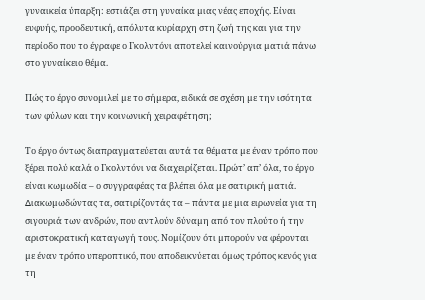γυναικεία ύπαρξη: εστιάζει στη γυναίκα µιας νέας εποχής. Είναι ευφυής, προοδευτική, απόλυτα κυρίαρχη στη ζωή της και για την περίοδο που το έγραφε ο Γκολντόνι αποτελεί καινούργια µατιά πάνω στο γυναίκειο θέµα.

Πώς το έργο συνοµιλεί µε το σήµερα, ειδικά σε σχέση µε την ισότητα των φύλων και την κοινωνική χειραφέτηση;

Το έργο όντως διαπραγµατεύεται αυτά τα θέµατα µε έναν τρόπο που ξέρει πολύ καλά ο Γκολντόνι να διαχειρίζεται. Πρώτ’ απ’ όλα, το έργο είναι κωµωδία – ο συγγραφέας τα βλέπει όλα µε σατιρική µατιά. ∆ιακωµωδώντας τα, σατιρίζοντάς τα – πάντα µε µια ειρωνεία για τη σιγουριά των ανδρών, που αντλούν δύναµη από τον πλούτο ή την αριστοκρατική καταγωγή τους. Νοµίζουν ότι µπορούν να φέρονται µε έναν τρόπο υπεροπτικό, που αποδεικνύεται όµως τρόπος κενός για τη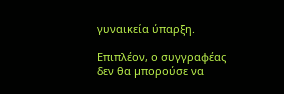γυναικεία ύπαρξη.

Επιπλέον, ο συγγραφέας δεν θα µπορούσε να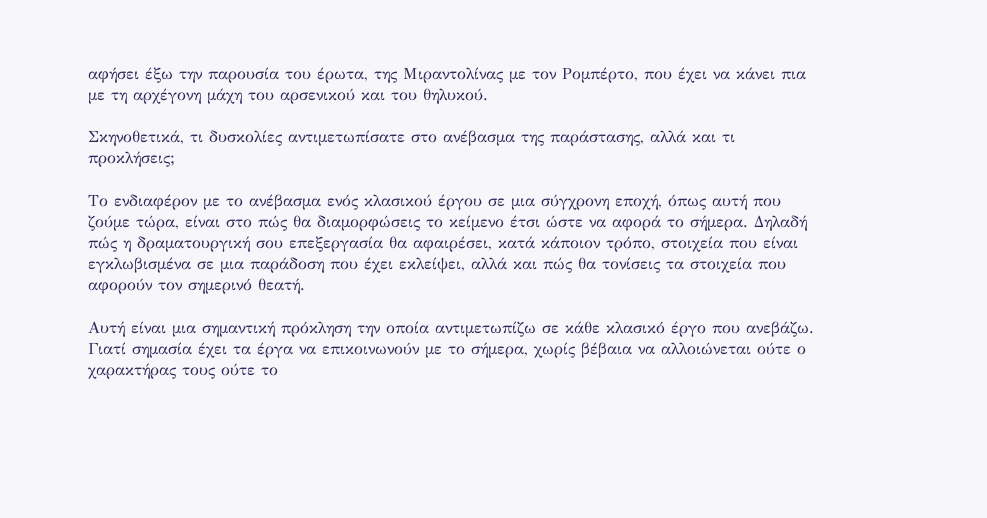αφήσει έξω την παρουσία του έρωτα, της Μιραντολίνας µε τον Ροµπέρτο, που έχει να κάνει πια µε τη αρχέγονη µάχη του αρσενικού και του θηλυκού.

Σκηνοθετικά, τι δυσκολίες αντιµετωπίσατε στο ανέβασµα της παράστασης, αλλά και τι προκλήσεις;

Το ενδιαφέρον µε το ανέβασµα ενός κλασικού έργου σε µια σύγχρονη εποχή, όπως αυτή που ζούµε τώρα, είναι στο πώς θα διαµορφώσεις το κείµενο έτσι ώστε να αφορά το σήµερα. ∆ηλαδή πώς η δραµατουργική σου επεξεργασία θα αφαιρέσει, κατά κάποιον τρόπο, στοιχεία που είναι εγκλωβισµένα σε µια παράδοση που έχει εκλείψει, αλλά και πώς θα τονίσεις τα στοιχεία που αφορούν τον σηµερινό θεατή.

Αυτή είναι µια σηµαντική πρόκληση την οποία αντιµετωπίζω σε κάθε κλασικό έργο που ανεβάζω. Γιατί σηµασία έχει τα έργα να επικοινωνούν µε το σήµερα, χωρίς βέβαια να αλλοιώνεται ούτε ο χαρακτήρας τους ούτε το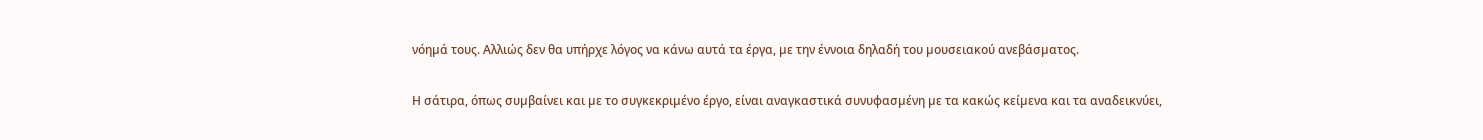νόηµά τους. Αλλιώς δεν θα υπήρχε λόγος να κάνω αυτά τα έργα, µε την έννοια δηλαδή του µουσειακού ανεβάσµατος.

Η σάτιρα, όπως συµβαίνει και µε το συγκεκριµένο έργο, είναι αναγκαστικά συνυφασµένη µε τα κακώς κείµενα και τα αναδεικνύει,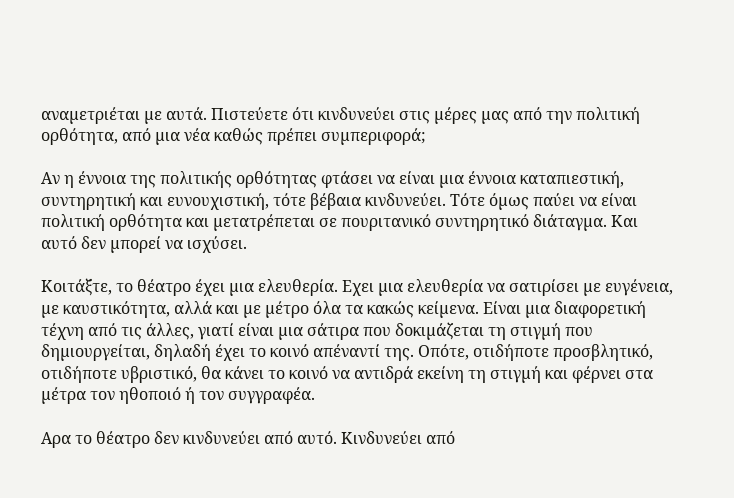αναµετριέται µε αυτά. Πιστεύετε ότι κινδυνεύει στις µέρες µας από την πολιτική ορθότητα, από µια νέα καθώς πρέπει συµπεριφορά;

Αν η έννοια της πολιτικής ορθότητας φτάσει να είναι µια έννοια καταπιεστική, συντηρητική και ευνουχιστική, τότε βέβαια κινδυνεύει. Τότε όµως παύει να είναι πολιτική ορθότητα και µετατρέπεται σε πουριτανικό συντηρητικό διάταγµα. Και αυτό δεν µπορεί να ισχύσει.

Κοιτάξτε, το θέατρο έχει µια ελευθερία. Εχει µια ελευθερία να σατιρίσει µε ευγένεια, µε καυστικότητα, αλλά και µε µέτρο όλα τα κακώς κείµενα. Είναι µια διαφορετική τέχνη από τις άλλες, γιατί είναι µια σάτιρα που δοκιµάζεται τη στιγµή που δηµιουργείται, δηλαδή έχει το κοινό απέναντί της. Οπότε, οτιδήποτε προσβλητικό, οτιδήποτε υβριστικό, θα κάνει το κοινό να αντιδρά εκείνη τη στιγµή και φέρνει στα µέτρα τον ηθοποιό ή τον συγγραφέα.

Αρα το θέατρο δεν κινδυνεύει από αυτό. Κινδυνεύει από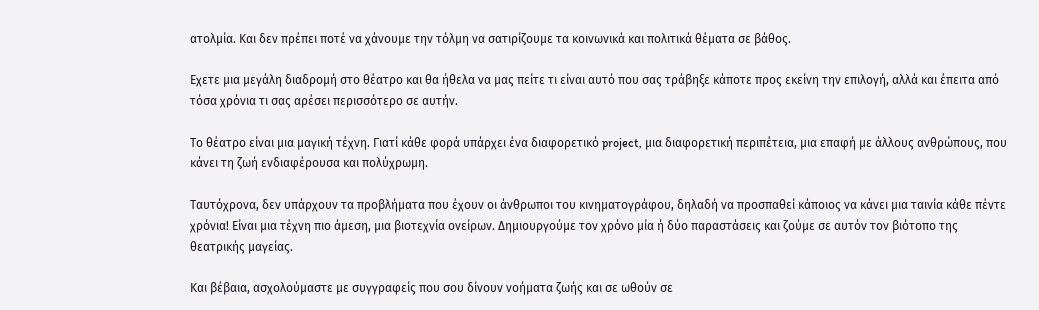ατολµία. Και δεν πρέπει ποτέ να χάνουµε την τόλµη να σατιρίζουµε τα κοινωνικά και πολιτικά θέµατα σε βάθος.

Εχετε µια µεγάλη διαδροµή στο θέατρο και θα ήθελα να µας πείτε τι είναι αυτό που σας τράβηξε κάποτε προς εκείνη την επιλογή, αλλά και έπειτα από τόσα χρόνια τι σας αρέσει περισσότερο σε αυτήν.

Το θέατρο είναι µια µαγική τέχνη. Γιατί κάθε φορά υπάρχει ένα διαφορετικό project, µια διαφορετική περιπέτεια, µια επαφή µε άλλους ανθρώπους, που κάνει τη ζωή ενδιαφέρουσα και πολύχρωµη.

Ταυτόχρονα, δεν υπάρχουν τα προβλήµατα που έχουν οι άνθρωποι του κινηµατογράφου, δηλαδή να προσπαθεί κάποιος να κάνει µια ταινία κάθε πέντε χρόνια! Είναι µια τέχνη πιο άµεση, µια βιοτεχνία ονείρων. ∆ηµιουργούµε τον χρόνο µία ή δύο παραστάσεις και ζούµε σε αυτόν τον βιότοπο της θεατρικής µαγείας.

Και βέβαια, ασχολούµαστε µε συγγραφείς που σου δίνουν νοήµατα ζωής και σε ωθούν σε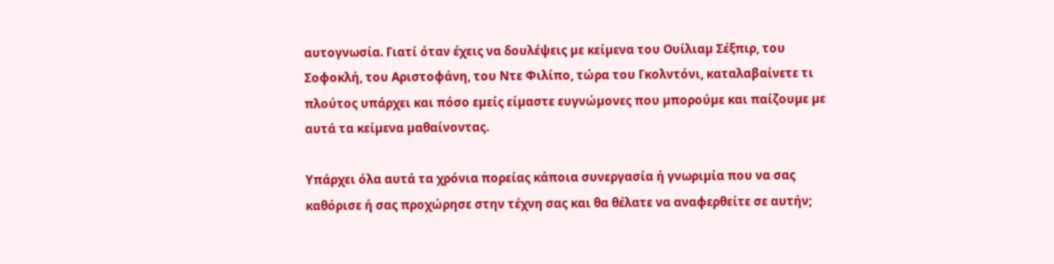αυτογνωσία. Γιατί όταν έχεις να δουλέψεις µε κείµενα του Ουίλιαµ Σέξπιρ, του Σοφοκλή, του Αριστοφάνη, του Ντε Φιλίπο, τώρα του Γκολντόνι, καταλαβαίνετε τι πλούτος υπάρχει και πόσο εµείς είµαστε ευγνώµονες που µπορούµε και παίζουµε µε αυτά τα κείµενα µαθαίνοντας.

Υπάρχει όλα αυτά τα χρόνια πορείας κάποια συνεργασία ή γνωριµία που να σας καθόρισε ή σας προχώρησε στην τέχνη σας και θα θέλατε να αναφερθείτε σε αυτήν;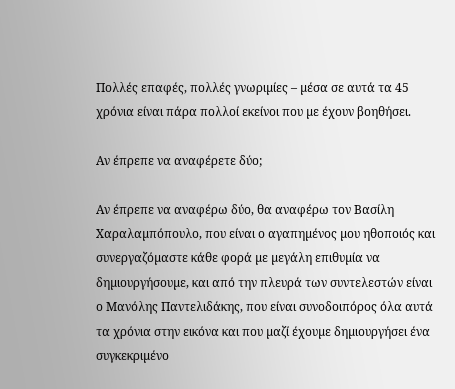Πολλές επαφές, πολλές γνωριµίες – µέσα σε αυτά τα 45 χρόνια είναι πάρα πολλοί εκείνοι που µε έχουν βοηθήσει.

Αν έπρεπε να αναφέρετε δύο;

Αν έπρεπε να αναφέρω δύο, θα αναφέρω τον Βασίλη Χαραλαµπόπουλο, που είναι ο αγαπηµένος µου ηθοποιός και συνεργαζόµαστε κάθε φορά µε µεγάλη επιθυµία να δηµιουργήσουµε, και από την πλευρά των συντελεστών είναι ο Μανόλης Παντελιδάκης, που είναι συνοδοιπόρος όλα αυτά τα χρόνια στην εικόνα και που µαζί έχουµε δηµιουργήσει ένα συγκεκριµένο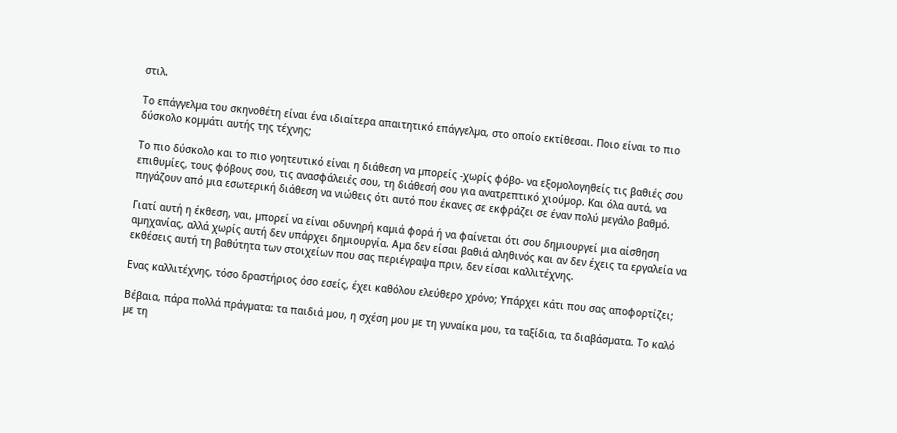στιλ.

Το επάγγελµα του σκηνοθέτη είναι ένα ιδιαίτερα απαιτητικό επάγγελµα, στο οποίο εκτίθεσαι. Ποιο είναι το πιο δύσκολο κοµµάτι αυτής της τέχνης;

Το πιο δύσκολο και το πιο γοητευτικό είναι η διάθεση να µπορείς -χωρίς φόβο- να εξοµολογηθείς τις βαθιές σου επιθυµίες, τους φόβους σου, τις ανασφάλειές σου, τη διάθεσή σου για ανατρεπτικό χιούµορ. Και όλα αυτά, να πηγάζουν από µια εσωτερική διάθεση να νιώθεις ότι αυτό που έκανες σε εκφράζει σε έναν πολύ µεγάλο βαθµό.

Γιατί αυτή η έκθεση, ναι, µπορεί να είναι οδυνηρή καµιά φορά ή να φαίνεται ότι σου δηµιουργεί µια αίσθηση αµηχανίας, αλλά χωρίς αυτή δεν υπάρχει δηµιουργία. Αµα δεν είσαι βαθιά αληθινός και αν δεν έχεις τα εργαλεία να εκθέσεις αυτή τη βαθύτητα των στοιχείων που σας περιέγραψα πριν, δεν είσαι καλλιτέχνης.

Ενας καλλιτέχνης, τόσο δραστήριος όσο εσείς, έχει καθόλου ελεύθερο χρόνο; Υπάρχει κάτι που σας αποφορτίζει;

Βέβαια, πάρα πολλά πράγµατα: τα παιδιά µου, η σχέση µου µε τη γυναίκα µου, τα ταξίδια, τα διαβάσµατα. Το καλό µε τη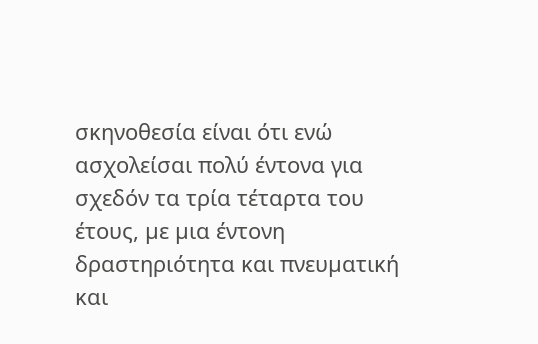σκηνοθεσία είναι ότι ενώ ασχολείσαι πολύ έντονα για σχεδόν τα τρία τέταρτα του έτους, µε µια έντονη δραστηριότητα και πνευµατική και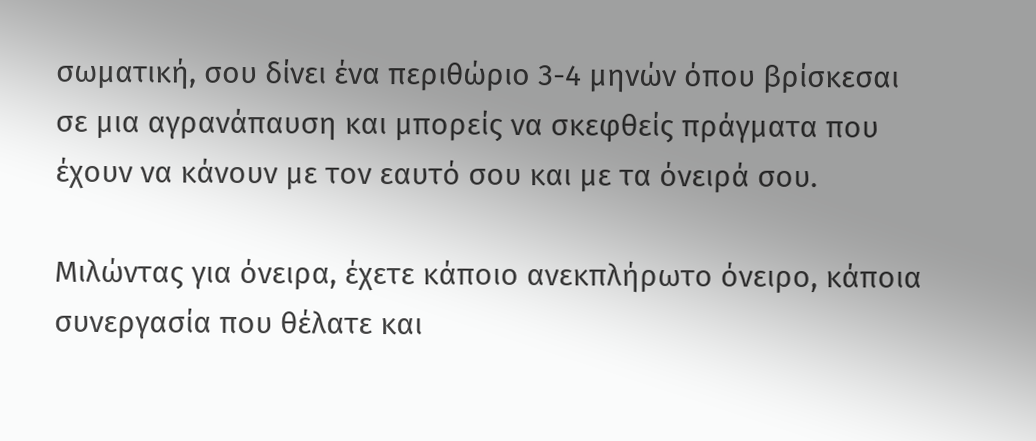σωµατική, σου δίνει ένα περιθώριο 3-4 µηνών όπου βρίσκεσαι σε µια αγρανάπαυση και µπορείς να σκεφθείς πράγµατα που έχουν να κάνουν µε τον εαυτό σου και µε τα όνειρά σου.

Μιλώντας για όνειρα, έχετε κάποιο ανεκπλήρωτο όνειρο, κάποια συνεργασία που θέλατε και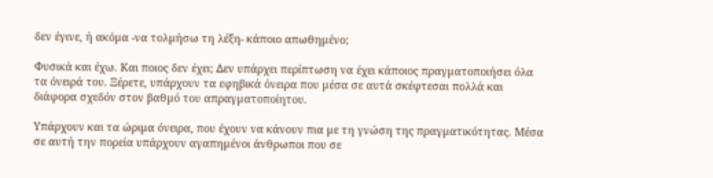δεν έγινε, ή ακόµα -να τολµήσω τη λέξη- κάποιο απωθηµένο;

Φυσικά και έχω. Και ποιος δεν έχει; ∆εν υπάρχει περίπτωση να έχει κάποιος πραγµατοποιήσει όλα τα όνειρά του. Ξέρετε, υπάρχουν τα εφηβικά όνειρα που µέσα σε αυτά σκέφτεσαι πολλά και διάφορα σχεδόν στον βαθµό του απραγµατοποίητου.

Υπάρχουν και τα ώριµα όνειρα, που έχουν να κάνουν πια µε τη γνώση της πραγµατικότητας. Μέσα σε αυτή την πορεία υπάρχουν αγαπηµένοι άνθρωποι που σε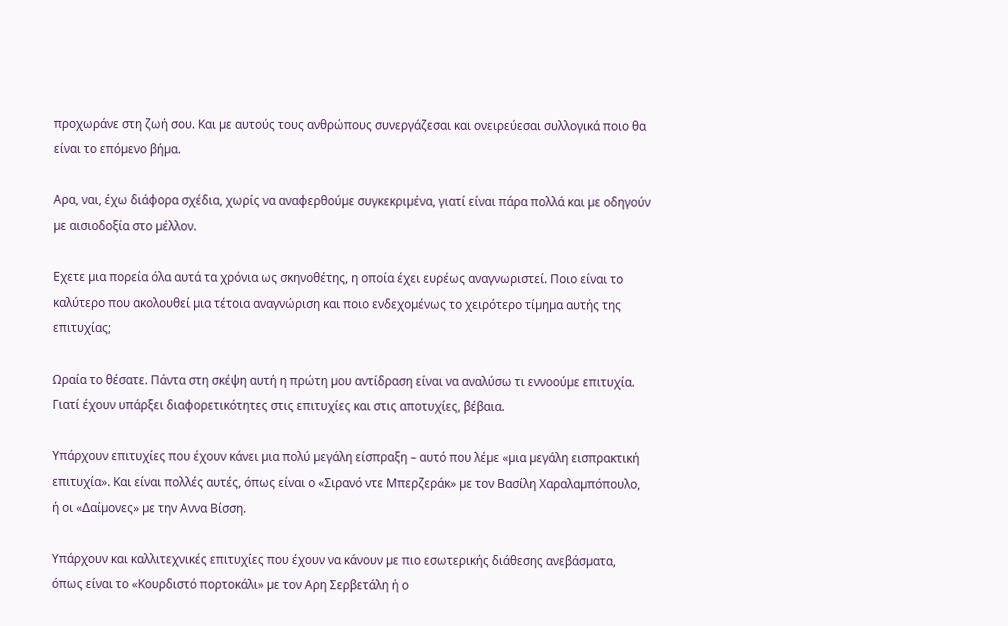προχωράνε στη ζωή σου. Και µε αυτούς τους ανθρώπους συνεργάζεσαι και ονειρεύεσαι συλλογικά ποιο θα είναι το επόµενο βήµα.

Αρα, ναι, έχω διάφορα σχέδια, χωρίς να αναφερθούµε συγκεκριµένα, γιατί είναι πάρα πολλά και µε οδηγούν µε αισιοδοξία στο µέλλον.

Εχετε µια πορεία όλα αυτά τα χρόνια ως σκηνοθέτης, η οποία έχει ευρέως αναγνωριστεί. Ποιο είναι το καλύτερο που ακολουθεί µια τέτοια αναγνώριση και ποιο ενδεχοµένως το χειρότερο τίµηµα αυτής της επιτυχίας;

Ωραία το θέσατε. Πάντα στη σκέψη αυτή η πρώτη µου αντίδραση είναι να αναλύσω τι εννοούµε επιτυχία. Γιατί έχουν υπάρξει διαφορετικότητες στις επιτυχίες και στις αποτυχίες, βέβαια.

Υπάρχουν επιτυχίες που έχουν κάνει µια πολύ µεγάλη είσπραξη – αυτό που λέµε «µια µεγάλη εισπρακτική επιτυχία». Και είναι πολλές αυτές, όπως είναι ο «Σιρανό ντε Μπερζεράκ» µε τον Βασίλη Χαραλαµπόπουλο, ή οι «∆αίµονες» µε την Αννα Βίσση.

Υπάρχουν και καλλιτεχνικές επιτυχίες που έχουν να κάνουν µε πιο εσωτερικής διάθεσης ανεβάσµατα, όπως είναι το «Κουρδιστό πορτοκάλι» µε τον Αρη Σερβετάλη ή ο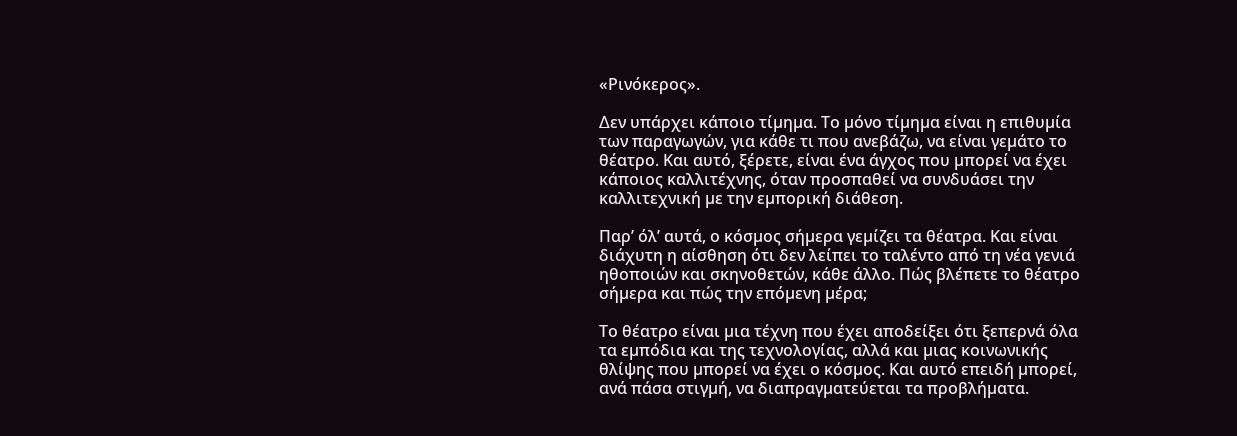«Ρινόκερος».

∆εν υπάρχει κάποιο τίµηµα. Το µόνο τίµηµα είναι η επιθυµία των παραγωγών, για κάθε τι που ανεβάζω, να είναι γεµάτο το θέατρο. Και αυτό, ξέρετε, είναι ένα άγχος που µπορεί να έχει κάποιος καλλιτέχνης, όταν προσπαθεί να συνδυάσει την καλλιτεχνική µε την εµπορική διάθεση.

Παρ’ όλ’ αυτά, ο κόσµος σήµερα γεµίζει τα θέατρα. Και είναι διάχυτη η αίσθηση ότι δεν λείπει το ταλέντο από τη νέα γενιά ηθοποιών και σκηνοθετών, κάθε άλλο. Πώς βλέπετε το θέατρο σήµερα και πώς την επόµενη µέρα;

Το θέατρο είναι µια τέχνη που έχει αποδείξει ότι ξεπερνά όλα τα εµπόδια και της τεχνολογίας, αλλά και µιας κοινωνικής θλίψης που µπορεί να έχει ο κόσµος. Και αυτό επειδή µπορεί, ανά πάσα στιγµή, να διαπραγµατεύεται τα προβλήµατα.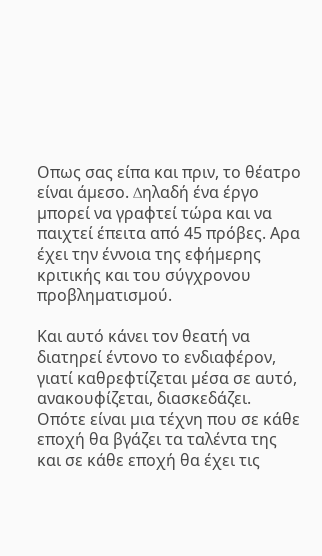Οπως σας είπα και πριν, το θέατρο είναι άµεσο. ∆ηλαδή ένα έργο µπορεί να γραφτεί τώρα και να παιχτεί έπειτα από 45 πρόβες. Αρα έχει την έννοια της εφήµερης κριτικής και του σύγχρονου προβληµατισµού.

Και αυτό κάνει τον θεατή να διατηρεί έντονο το ενδιαφέρον, γιατί καθρεφτίζεται µέσα σε αυτό, ανακουφίζεται, διασκεδάζει. Οπότε είναι µια τέχνη που σε κάθε εποχή θα βγάζει τα ταλέντα της και σε κάθε εποχή θα έχει τις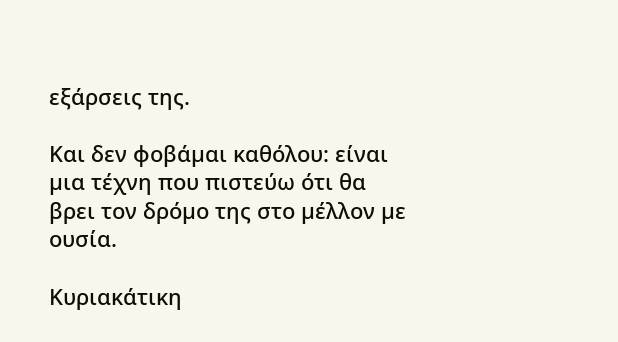εξάρσεις της.

Και δεν φοβάµαι καθόλου: είναι µια τέχνη που πιστεύω ότι θα βρει τον δρόµο της στο µέλλον µε ουσία.

Κυριακάτικη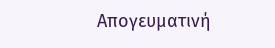Απογευματινή